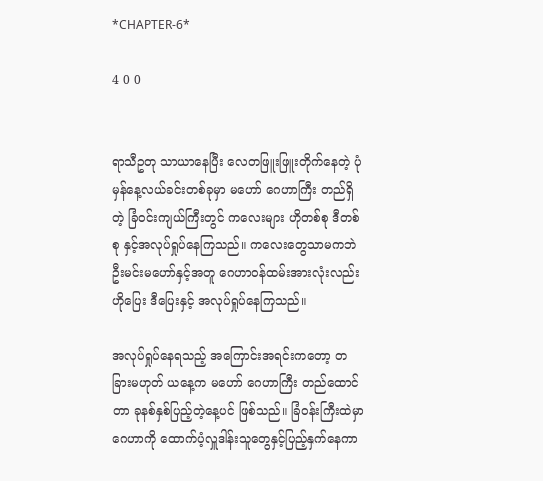*CHAPTER-6*

4 0 0


ရာသီဥတု သာယာနေပြီး လေတဖြူးဖြူးတိုက်နေတဲ့ ပုံမှန်နေ့လယ်ခင်းတစ်ခုမှာ မဟော် ဂေဟာကြီး တည်ရှိတဲ့ ခြံ၀င်းကျယ်ကြီးတွင် ကလေးများ ဟိုတစ်စု ဒီတစ်စု နှင့်အလုပ်ရှုပ်နေကြသည်။ ကလေးတွေသာမကဘဲ ဦးမင်းမဟော်နှင့်အတူ ဂေဟာ၀န်ထမ်းအားလုံးလည်း ဟိုပြေး ဒီပြေးနှင့် အလုပ်ရှုပ်နေကြသည်။

အလုပ်ရှုပ်နေရသည့် အကြောင်းအရင်းကတော့ တခြားမဟုတ် ယနေ့က မဟော် ဂေဟာကြီး တည်ထောင်တာ ခုနစ်နှစ်ပြည့်တဲ့နေ့ပင် ဖြစ်သည်။ ခြံ၀န်းကြီးထဲမှာ ဂေဟာကို ထောက်ပံ့လှူဒါန်းသူတွေနှင့်ပြည့်နှက်နေကာ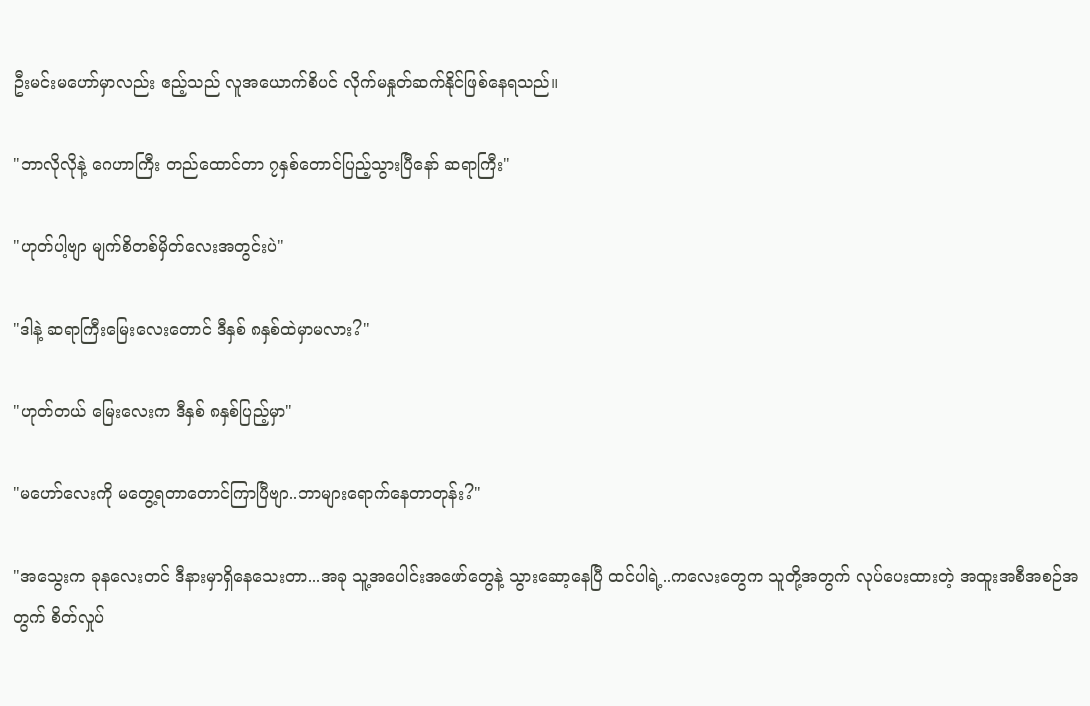ဦးမင်းမဟော်မှာလည်း ဧည့်သည် လူအယောက်စိပင် လိုက်မနှုတ်ဆက်နိုင်ဖြစ်နေရသည်။

"ဘာလိုလိုနဲ့ ဂေဟာကြီး တည်ထောင်တာ ၇နှစ်တောင်ပြည့်သွားပြီနော် ဆရာကြီး"

"ဟုတ်ပါ့ဗျာ မျက်စိတစ်မှိတ်လေးအတွင်းပဲ"

"ဒါနဲ့ ဆရာကြီးမြေးလေးတောင် ဒီနှစ် ၈နှစ်ထဲမှာမလား?"

"ဟုတ်တယ် မြေးလေးက ဒီနှစ် ၈နှစ်ပြည့်မှာ"

"မဟော်လေးကို မတွေ့ရတာတောင်ကြာပြီ‌ဗျာ..ဘာများရောက်နေတာတုန်း?"

"အသွေးက ခုနလေးတင် ဒီနားမှာရှိနေသေးတာ...အခု သူ့အပေါင်းအဖော်တွေနဲ့ သွားဆော့နေပြီ ထင်ပါရဲ့..ကလေးတွေက သူတို့အတွက် လုပ်ပေးထားတဲ့ အထူးအစီအစဉ်အတွက် စိတ်လှုပ်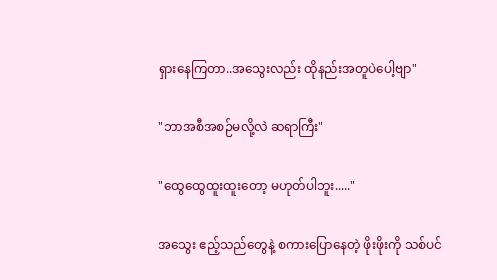ရှားနေကြတာ..အသွေးလည်း ထိုနည်းအတူပဲပေါ့ဗျာ"

"ဘာအစီအစဉ်မလို့လဲ ဆရာကြီး"

"ထွေထွေထူးထူးတော့ မဟုတ်ပါဘူး....."

အသွေး ဧည့်သည်တွေနဲ့ စကားပြောနေတဲ့ ဖိုးဖိုးကို သစ်ပင်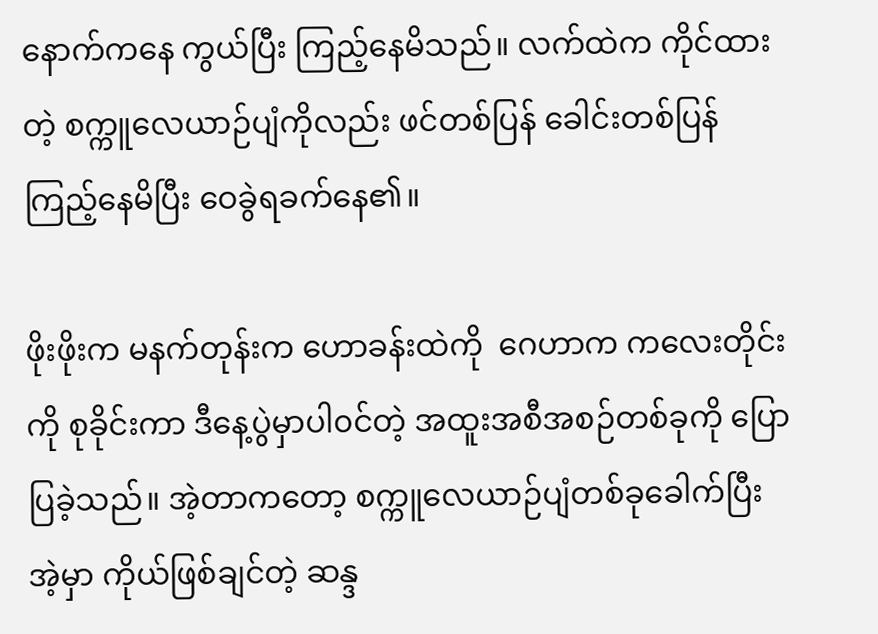နောက်ကနေ ကွယ်ပြီး ကြည့်နေမိသည်။ လက်ထဲက ကိုင်ထားတဲ့ စက္ကူလေယာဉ်ပျံကိုလည်း ဖင်တစ်ပြန် ခေါင်းတစ်ပြန် ကြည့်နေမိပြီး ဝေခွဲရခက်နေ၏။

ဖိုးဖိုးက မနက်တုန်းက ဟောခန်းထဲကို  ဂေဟာက ကလေးတိုင်းကို စုခိုင်းကာ ဒီနေ့ပွဲမှာပါ၀င်တဲ့ အထူးအစီအစဉ်တစ်ခုကို ပြောပြခဲ့သည်။ အဲ့တာကတော့ စက္ကူလေယာဉ်ပျံတစ်ခုခေါက်ပြီး အဲ့မှာ ကိုယ်ဖြစ်ချင်တဲ့ ဆန္ဒ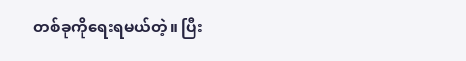တစ်ခုကိုရေးရမယ်တဲ့။ ပြီး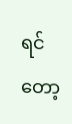ရင်တော့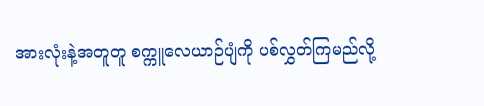အားလုံးနဲ့အတူတူ စက္ကူလေယာဉ်ပျံကို ပစ်လွှတ်ကြမည်လို့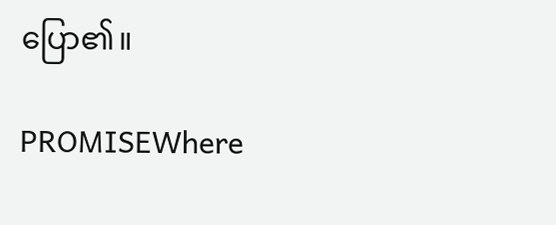ပြော၏။

PROMISEWhere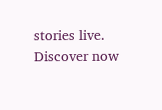stories live. Discover now